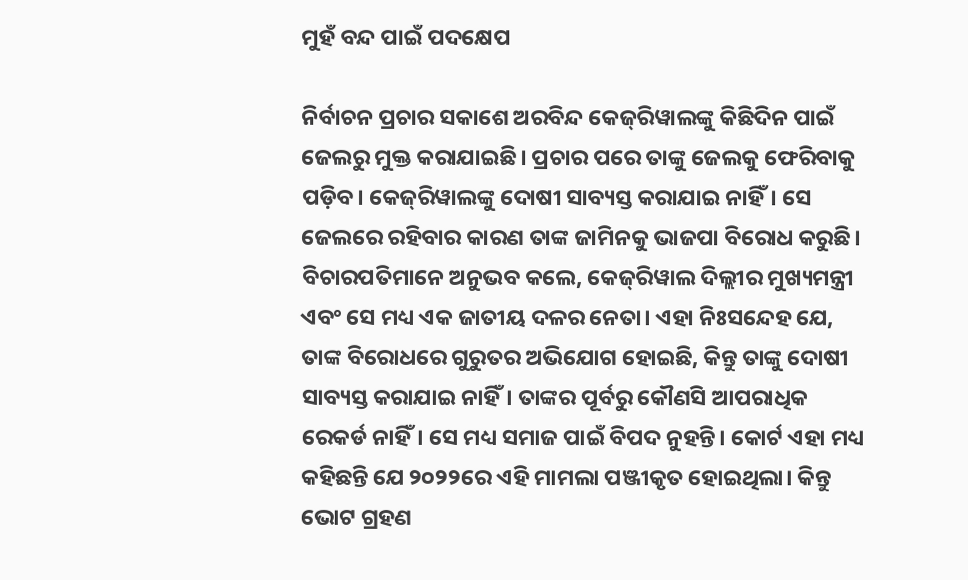ମୁହଁ ବନ୍ଦ ପାଇଁ ପଦକ୍ଷେପ

ନିର୍ବାଚନ ପ୍ରଚାର ସକାଶେ ଅରବିନ୍ଦ କେଜ୍‌ରିୱାଲଙ୍କୁ କିଛିଦିନ ପାଇଁ ଜେଲରୁ ମୁକ୍ତ କରାଯାଇଛି। ପ୍ରଚାର ପରେ ତାଙ୍କୁ ଜେଲକୁ ଫେରିବାକୁ ପଡ଼ିବ। କେଜ୍‌ରିୱାଲଙ୍କୁ ଦୋଷୀ ସାବ୍ୟସ୍ତ କରାଯାଇ ନାହିଁ। ସେ ଜେଲରେ ରହିବାର କାରଣ ତାଙ୍କ ଜାମିନକୁ ଭାଜପା ବିରୋଧ କରୁଛି। ବିଚାରପତିମାନେ ଅନୁଭବ କଲେ, କେଜ୍‌ରିୱାଲ ଦିଲ୍ଲୀର ମୁଖ୍ୟମନ୍ତ୍ରୀ ଏବଂ ସେ ମଧ୍ୟ ଏକ ଜାତୀୟ ଦଳର ନେତା। ଏହା ନିଃସନ୍ଦେହ ଯେ, ତାଙ୍କ ବିରୋଧରେ ଗୁରୁତର ଅଭିଯୋଗ ହୋଇଛି, କିନ୍ତୁ ତାଙ୍କୁ ଦୋଷୀ ସାବ୍ୟସ୍ତ କରାଯାଇ ନାହିଁ। ତାଙ୍କର ପୂର୍ବରୁ କୌଣସି ଆପରାଧିକ ରେକର୍ଡ ନାହିଁ। ସେ ମଧ୍ୟ ସମାଜ ପାଇଁ ବିପଦ ନୁହନ୍ତି। କୋର୍ଟ ଏହା ମଧ୍ୟ କହିଛନ୍ତି ଯେ ୨୦୨୨ରେ ଏହି ମାମଲା ପଞ୍ଜୀକୃତ ହୋଇଥିଲା। କିନ୍ତୁ ଭୋଟ ଗ୍ରହଣ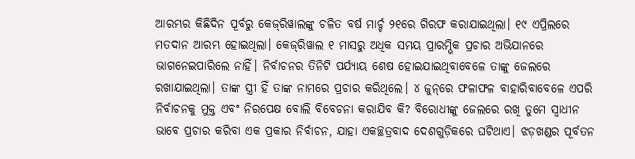ଆରମ୍ଭର କିଛିଦିନ ପୂର୍ବରୁ କେଜ୍‌ରିୱାଲଙ୍କୁ ଚଳିତ ବର୍ଷ ମାର୍ଚ୍ଚ ୨୧ରେ ଗିରଫ କରାଯାଇଥିଲା। ୧୯ ଏପ୍ରିଲରେ ମତଦାନ ଆରମ୍ଭ ହୋଇଥିଲା। କେଜ୍‌ରିୱାଲ ୧ ମାସରୁ ଅଧିକ ସମୟ ପ୍ରାରମ୍ଭିକ ପ୍ରଚାର ଅଭିଯାନରେ ଭାଗନେଇପାରିଲେ ନାହିଁ। ନିର୍ବାଚନର ତିନିଟି ପର୍ଯ୍ୟାୟ ଶେଷ ହୋଇଯାଇଥିବାବେଳେ ତାଙ୍କୁ ଜେଲରେ ରଖାଯାଇଥିଲା। ତାଙ୍କ ସ୍ତ୍ରୀ ହିଁ ତାଙ୍କ ନାମରେ ପ୍ରଚାର କରିଥିଲେ। ୪ ଜୁନ୍‌ରେ ଫଳାଫଳ ବାହାରିବାବେଳେ ଏପରି ନିର୍ବାଚନକୁ ମୁକ୍ତ ଏବଂ ନିରପେକ୍ଷ ବୋଲି ବିବେଚନା କରାଯିବ କି? ବିରୋଧୀଙ୍କୁ ଜେଲରେ ରଖି ତୁମେ ସ୍ବାଧୀନ ଭାବେ ପ୍ରଚାର କରିବା ଏକ ପ୍ରକାର ନିର୍ବାଚନ, ଯାହା ଏକଚ୍ଛତ୍ରବାଦ ଦେଶଗୁଡ଼ିକରେ ଘଟିଥାଏ। ଝଡ଼ଖଣ୍ଡର ପୂର୍ବତନ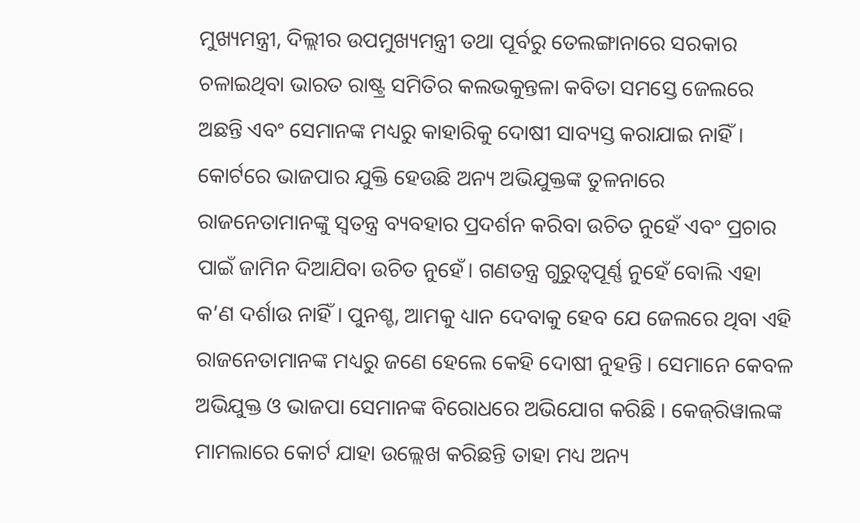ମୁଖ୍ୟମନ୍ତ୍ରୀ, ଦିଲ୍ଲୀର ଉପମୁଖ୍ୟମନ୍ତ୍ରୀ ତଥା ପୂର୍ବରୁ ତେଲଙ୍ଗାନାରେ ସରକାର ଚଳାଇଥିବା ଭାରତ ରାଷ୍ଟ୍ର ସମିତିର କଲଭକୁନ୍ତଳା କବିତା ସମସ୍ତେ ଜେଲରେ ଅଛନ୍ତି ଏବଂ ସେମାନଙ୍କ ମଧ୍ୟରୁ କାହାରିକୁ ଦୋଷୀ ସାବ୍ୟସ୍ତ କରାଯାଇ ନାହିଁ। କୋର୍ଟରେ ଭାଜପାର ଯୁକ୍ତି ହେଉଛି ଅନ୍ୟ ଅଭିଯୁକ୍ତଙ୍କ ତୁଳନାରେ ରାଜନେତାମାନଙ୍କୁ ସ୍ବତନ୍ତ୍ର ବ୍ୟବହାର ପ୍ରଦର୍ଶନ କରିବା ଉଚିତ ନୁହେଁ ଏବଂ ପ୍ରଚାର ପାଇଁ ଜାମିନ ଦିଆଯିବା ଉଚିତ ନୁହେଁ। ଗଣତନ୍ତ୍ର ଗୁରୁତ୍ୱପୂର୍ଣ୍ଣ ନୁହେଁ ବୋଲି ଏହା କ’ଣ ଦର୍ଶାଉ ନାହିଁ। ପୁନଶ୍ଚ, ଆମକୁ ଧ୍ୟାନ ଦେବାକୁ ହେବ ଯେ ଜେଲରେ ଥିବା ଏହି ରାଜନେତାମାନଙ୍କ ମଧ୍ୟରୁ ଜଣେ ହେଲେ କେହି ଦୋଷୀ ନୁହନ୍ତି। ସେମାନେ କେବଳ ଅଭିଯୁକ୍ତ ଓ ଭାଜପା ସେମାନଙ୍କ ବିରୋଧରେ ଅଭିଯୋଗ କରିଛି। କେଜ୍‌ରିୱାଲଙ୍କ ମାମଲାରେ କୋର୍ଟ ଯାହା ଉଲ୍ଲେଖ କରିଛନ୍ତି ତାହା ମଧ୍ୟ ଅନ୍ୟ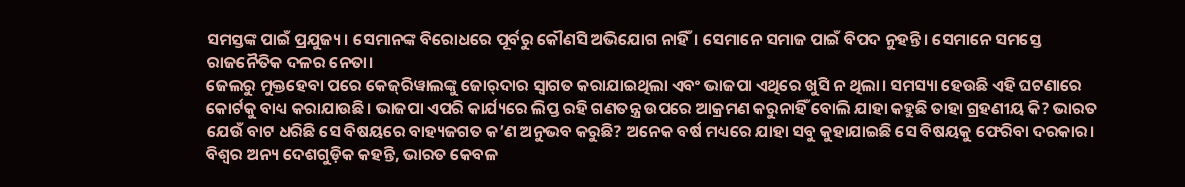ସମସ୍ତଙ୍କ ପାଇଁ ପ୍ରଯୁଜ୍ୟ। ସେମାନଙ୍କ ବିରୋଧରେ ପୂର୍ବରୁ କୌଣସି ଅଭିଯୋଗ ନାହିଁ। ସେମାନେ ସମାଜ ପାଇଁ ବିପଦ ନୁହନ୍ତି। ସେମାନେ ସମସ୍ତେ ରାଜନୈତିକ ଦଳର ନେତା।
ଜେଲରୁ ମୁକ୍ତହେବା ପରେ କେଜ୍‌ରିୱାଲଙ୍କୁ ଜୋର୍‌ଦାର ସ୍ବାଗତ କରାଯାଇଥିଲା ଏବଂ ଭାଜପା ଏଥିରେ ଖୁସି ନ ଥିଲା। ସମସ୍ୟା ହେଉଛି ଏହି ଘଟଣାରେ କୋର୍ଟକୁ ବାଧ୍ୟ କରାଯାଉଛି। ଭାଜପା ଏପରି କାର୍ଯ୍ୟରେ ଲିପ୍ତ ରହି ଗଣତନ୍ତ୍ର ଉପରେ ଆକ୍ରମଣ କରୁନାହିଁ ବୋଲି ଯାହା କହୁଛି ତାହା ଗ୍ରହଣୀୟ କି? ଭାରତ ଯେଉଁ ବାଟ ଧରିଛି ସେ ବିଷୟରେ ବାହ୍ୟଜଗତ କ’ଣ ଅନୁଭବ କରୁଛି? ଅନେକ ବର୍ଷ ମଧ୍ୟରେ ଯାହା ସବୁ କୁହାଯାଇଛି ସେ ବିଷୟକୁ ଫେରିବା ଦରକାର। ବିଶ୍ୱର ଅନ୍ୟ ଦେଶଗୁଡ଼ିକ କହନ୍ତି, ଭାରତ କେବଳ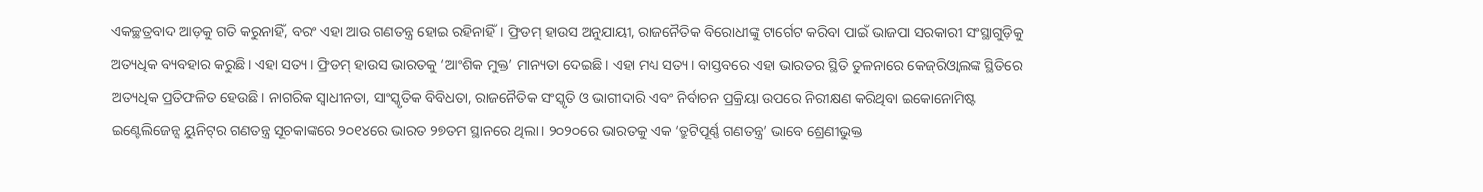ଏକଚ୍ଛତ୍ରବାଦ ଆଡ଼କୁ ଗତି କରୁନାହିଁ, ବରଂ ଏହା ଆଉ ଗଣତନ୍ତ୍ର ହୋଇ ରହିନାହିଁ। ଫ୍ରିଡମ୍‌ ହାଉସ ଅନୁଯାୟୀ, ରାଜନୈତିକ ବିରୋଧୀଙ୍କୁ ଟାର୍ଗେଟ କରିବା ପାଇଁ ଭାଜପା ସରକାରୀ ସଂସ୍ଥାଗୁଡ଼ିକୁ ଅତ୍ୟଧିକ ବ୍ୟବହାର କରୁଛି। ଏହା ସତ୍ୟ। ଫ୍ରିଡମ୍‌ ହାଉସ ଭାରତକୁ ‘ଆଂଶିକ ମୁକ୍ତ’ ମାନ୍ୟତା ଦେଇଛି। ଏହା ମଧ୍ୟ ସତ୍ୟ। ବାସ୍ତବରେ ଏହା ଭାରତର ସ୍ଥିତି ତୁଳନାରେ କେଜ୍‌ରିଓ୍ବାଲଙ୍କ ସ୍ଥିତିରେ ଅତ୍ୟଧିକ ପ୍ରତିଫଳିତ ହେଉଛି। ନାଗରିକ ସ୍ବାଧୀନତା, ସାଂସ୍କୃତିକ ବିବିଧତା, ରାଜନୈତିକ ସଂସ୍କୃତି ଓ ଭାଗୀଦାରି ଏବଂ ନିର୍ବାଚନ ପ୍ରକ୍ରିୟା ଉପରେ ନିରୀକ୍ଷଣ କରିଥିବା ଇକୋନୋମିଷ୍ଟ ଇଣ୍ଟେଲିଜେନ୍ସ ୟୁନିଟ୍‌ର ଗଣତନ୍ତ୍ର ସୂଚକାଙ୍କରେ ୨୦୧୪ରେ ଭାରତ ୨୭ତମ ସ୍ଥାନରେ ଥିଲା। ୨୦୨୦ରେ ଭାରତକୁ ଏକ ‘ତ୍ରୁଟିପୂର୍ଣ୍ଣ ଗଣତନ୍ତ୍ର’ ଭାବେ ଶ୍ରେଣୀଭୁକ୍ତ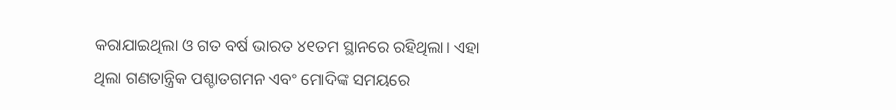କରାଯାଇଥିଲା ଓ ଗତ ବର୍ଷ ଭାରତ ୪୧ତମ ସ୍ଥାନରେ ରହିଥିଲା। ଏହା ଥିଲା ଗଣତାନ୍ତ୍ରିକ ପଶ୍ଚାତଗମନ ଏବଂ ମୋଦିଙ୍କ ସମୟରେ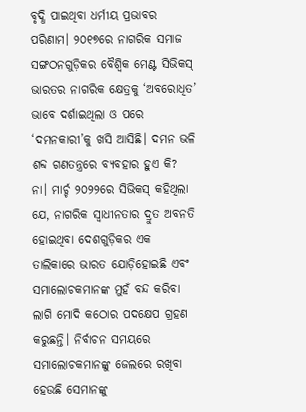ବୃଦ୍ଧି ପାଇଥିବା ଧର୍ମୀୟ ପ୍ରଭାବର ପରିଣାମ। ୨୦୧୭ରେ ନାଗରିକ ସମାଜ ସଙ୍ଗଠନଗୁଡ଼ିକର ବୈଶ୍ୱିକ ମେଣ୍ଟ ସିଭିକସ୍‌ ଭାରତର ନାଗରିକ କ୍ଷେତ୍ରକୁ ‘ଅବରୋଧିତ’ ଭାବେ ଦର୍ଶାଇଥିଲା ଓ ପରେ ‘ଦମନକାରୀ’କୁ ଖସି ଆସିଛି। ଦମନ ଭଳି ଶବ୍ଦ ଗଣତନ୍ତ୍ରରେ ବ୍ୟବହାର ହୁଏ କି? ନା। ମାର୍ଚ୍ଚ ୨୦୨୨ରେ ସିଭିକସ୍‌ କହିଥିଲା ଯେ, ନାଗରିକ ସ୍ବାଧୀନତାର ଦ୍ରୁତ ଅବନତି ହୋଇଥିବା ଦେଶଗୁଡ଼ିକର ଏକ ତାଲିକାରେ ଭାରତ ଯୋଡ଼ିହୋଇଛି ଏବଂ ସମାଲୋଚକମାନଙ୍କ ମୁହଁ ବନ୍ଦ କରିବା ଲାଗି ମୋଦି କଠୋର ପଦକ୍ଷେପ ଗ୍ରହଣ କରୁଛନ୍ତି। ନିର୍ବାଚନ ସମୟରେ ସମାଲୋଚକମାନଙ୍କୁ ଜେଲରେ ରଖିବା ହେଉଛି ସେମାନଙ୍କୁ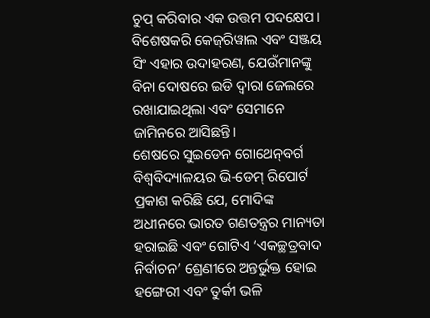ଚୁପ୍‌ କରିବାର ଏକ ଉତ୍ତମ ପଦକ୍ଷେପ। ବିଶେଷକରି କେଜ୍‌ରିୱାଲ ଏବଂ ସଞ୍ଜୟ ସିଂ ଏହାର ଉଦାହରଣ, ଯେଉଁମାନଙ୍କୁ ବିନା ଦୋଷରେ ଇଡି ଦ୍ୱାରା ଜେଲରେ ରଖାଯାଇଥିଲା ଏବଂ ସେମାନେ ଜାମିନରେ ଆସିଛନ୍ତି।
ଶେଷରେ ସୁଇଡେନ ଗୋଥେନ୍‌ବର୍ଗ ବିଶ୍ୱବିଦ୍ୟାଳୟର ଭି-ଡେମ୍‌ ରିପୋର୍ଟ ପ୍ରକାଶ କରିଛି ଯେ, ମୋଦିଙ୍କ ଅଧୀନରେ ଭାରତ ଗଣତନ୍ତ୍ରର ମାନ୍ୟତା ହରାଇଛି ଏବଂ ଗୋଟିଏ ‘ଏକଚ୍ଛତ୍ରବାଦ ନିର୍ବାଚନ’ ଶ୍ରେଣୀରେ ଅନ୍ତର୍ଭୁକ୍ତ ହୋଇ ହଙ୍ଗେରୀ ଏବଂ ତୁର୍କୀ ଭଳି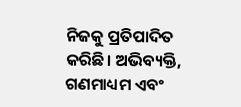ନିଜକୁ ପ୍ରତିପାଦିତ କରିଛି। ଅଭିବ୍ୟକ୍ତି, ଗଣମାଧ୍ୟମ ଏବଂ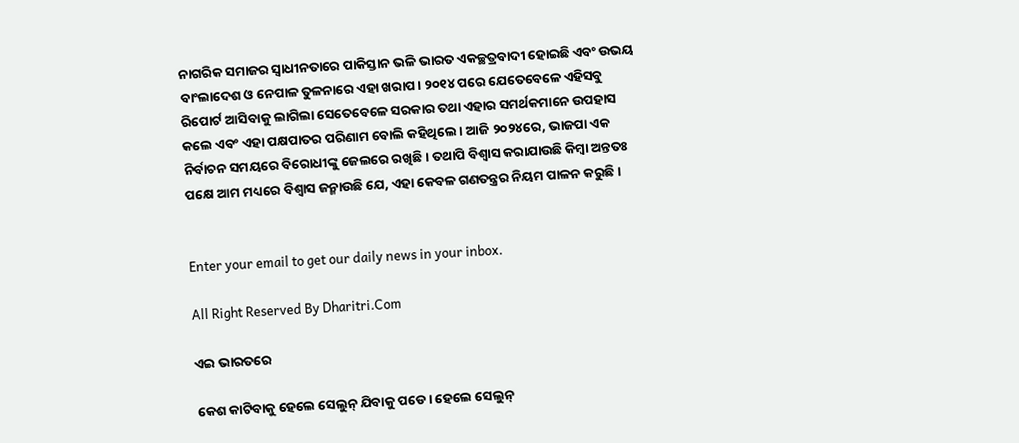ନାଗରିକ ସମାଜର ସ୍ବାଧୀନତାରେ ପାକିସ୍ତାନ ଭଳି ଭାରତ ଏକଚ୍ଛତ୍ରବାଦୀ ହୋଇଛି ଏବଂ ଉଭୟ ବାଂଲାଦେଶ ଓ ନେପାଳ ତୁଳନାରେ ଏହା ଖରାପ। ୨୦୧୪ ପରେ ଯେତେବେଳେ ଏହିସବୁ ରିପୋର୍ଟ ଆସିବାକୁ ଲାଗିଲା ସେତେବେଳେ ସରକାର ତଥା ଏହାର ସମର୍ଥକମାନେ ଉପହାସ କଲେ ଏବଂ ଏହା ପକ୍ଷପାତର ପରିଣାମ ବୋଲି କହିଥିଲେ। ଆଜି ୨୦୨୪ରେ, ଭାଜପା ଏକ ନିର୍ବାଚନ ସମୟରେ ବିରୋଧୀଙ୍କୁ ଜେଲରେ ରଖିଛି। ତଥାପି ବିଶ୍ୱାସ କରାଯାଉଛି କିମ୍ବା ଅନ୍ତତଃ ପକ୍ଷେ ଆମ ମଧ୍ୟରେ ବିଶ୍ୱାସ ଜନ୍ମାଉଛି ଯେ, ଏହା କେବଳ ଗଣତନ୍ତ୍ରର ନିୟମ ପାଳନ କରୁଛି।


Enter your email to get our daily news in your inbox.

All Right Reserved By Dharitri.Com

ଏଇ ଭାରତରେ

କେଶ କାଟିବାକୁ ହେଲେ ସେଲୁନ୍‌ ଯିବାକୁ ପଡେ। ହେଲେ ସେଲୁନ୍‌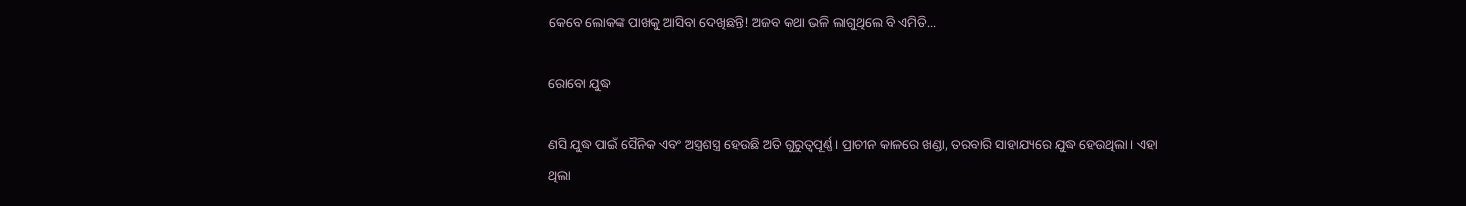କେବେ ଲୋକଙ୍କ ପାଖକୁ ଆସିବା ଦେଖିଛନ୍ତି! ଅଜବ କଥା ଭଳି ଲାଗୁଥିଲେ ବି ଏମିତି...

ରୋବୋ ଯୁଦ୍ଧ

ଣସି ଯୁଦ୍ଧ ପାଇଁ ସୈନିକ ଏବଂ ଅସ୍ତ୍ରଶସ୍ତ୍ର ହେଉଛି ଅତି ଗୁରୁତ୍ୱପୂର୍ଣ୍ଣ। ପ୍ରାଚୀନ କାଳରେ ଖଣ୍ଡା, ତରବାରି ସାହାଯ୍ୟରେ ଯୁଦ୍ଧ ହେଉଥିଲା। ଏହା ଥିଲା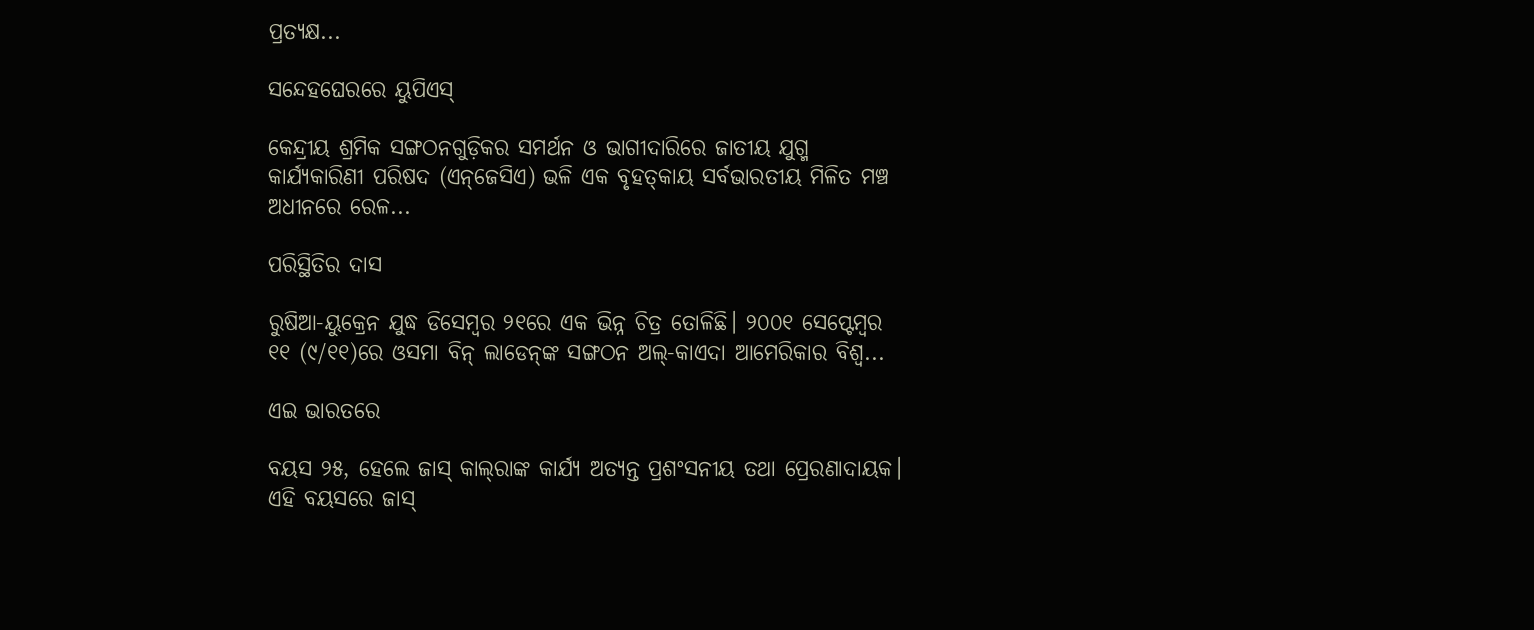ପ୍ରତ୍ୟକ୍ଷ...

ସନ୍ଦେହଘେରରେ ୟୁପିଏସ୍‌

କେନ୍ଦ୍ରୀୟ ଶ୍ରମିକ ସଙ୍ଗଠନଗୁଡ଼ିକର ସମର୍ଥନ ଓ ଭାଗୀଦାରିରେ ଜାତୀୟ ଯୁଗ୍ମ କାର୍ଯ୍ୟକାରିଣୀ ପରିଷଦ (ଏନ୍‌ଜେସିଏ) ଭଳି ଏକ ବୃହତ୍‌କାୟ ସର୍ବଭାରତୀୟ ମିଳିତ ମଞ୍ଚ ଅଧୀନରେ ରେଳ...

ପରିସ୍ଥିତିର ଦାସ

ରୁଷିଆ-ୟୁକ୍ରେନ ଯୁଦ୍ଧ ଡିସେମ୍ବର ୨୧ରେ ଏକ ଭିନ୍ନ ଚିତ୍ର ତୋଳିଛି। ୨୦୦୧ ସେପ୍ଟେମ୍ବର ୧୧ (୯/୧୧)ରେ ଓସମା ବିନ୍‌ ଲାଡେନ୍‌ଙ୍କ ସଙ୍ଗଠନ ଅଲ୍‌-କାଏଦା ଆମେରିକାର ବିଶ୍ୱ...

ଏଇ ଭାରତରେ

ବୟସ ୨୫, ହେଲେ ଜାସ୍‌ କାଲ୍‌ରାଙ୍କ କାର୍ଯ୍ୟ ଅତ୍ୟନ୍ତ ପ୍ରଶଂସନୀୟ ତଥା ପ୍ରେରଣାଦାୟକ। ଏହି ବୟସରେ ଜାସ୍‌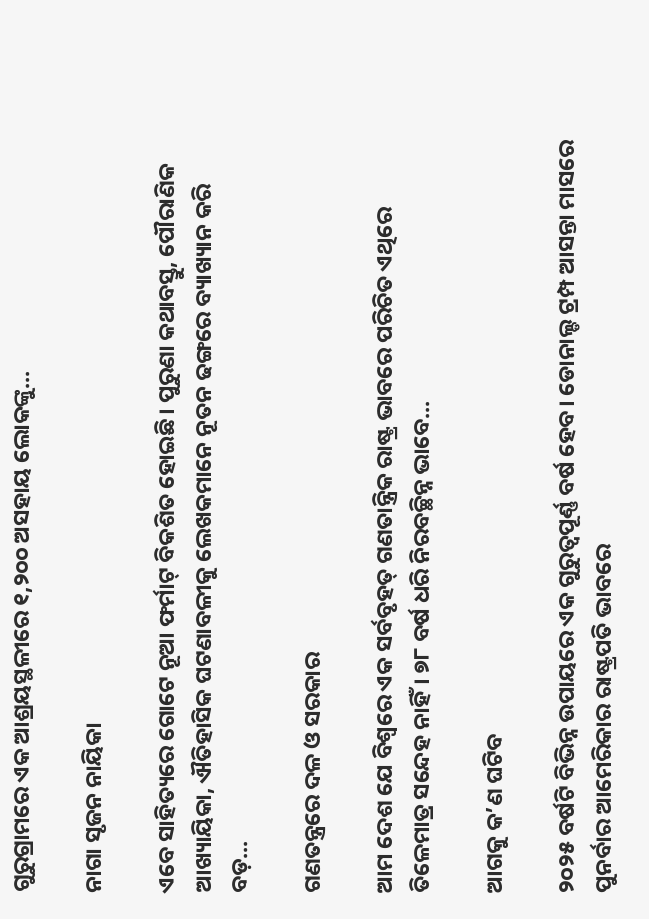ଗୁରୁଗ୍ରାମରେ ଏକ ଆଶ୍ରୟସ୍ଥଳୀରେ ୧,୨୦୦ ଅସହାୟ ଲୋକଙ୍କୁ...

ନାଗା ସୃଜନ ନାୟିକା

ଏବେ ସାହିତ୍ୟରେ ଗୋଟେ ନୂଆ ଫର୍ମାଟ୍‌ ବିକଶିତ ହୋଇଛି। ପୁରୁଣା କଥାବସ୍ତୁ, ପୌରାଣିକ ଆଖ୍ୟାୟିକା, ଐତିହାସିକ ଘଟଣାବଳୀକୁ ଲେଖକମାନେ ନୂତନ ଢଙ୍ଗରେ ବ୍ୟାଖ୍ୟାନ କରି ବଡ଼...

ଗଣତନ୍ତ୍ରରେ ଦଳ ଓ ସରକାର

ଆମ ଦେଶ ଯେ ବିଶ୍ୱରେ ଏକ ସର୍ବବୃହତ୍‌ ଗଣତାନ୍ତ୍ରିକ ରାଷ୍ଟ୍ର ଭାବରେ ପରିଚିତ ଏଥିରେ ତିଳେମାତ୍ର ସନ୍ଦେହ ନାହିଁ। ୭୮ ବର୍ଷ ଧରି ନିରବଚ୍ଛିନ୍ନ ଭାବେ...

ଆଗକୁ କ’ଣ ଘଟିବ

୨୦୨୫ ବର୍ଷଟି ବିଭିନ୍ନ ଉପାୟରେ ଏକ ଗୁରୁତ୍ୱପୂର୍ଣ୍ଣ ବର୍ଷ ହେବ। ଡୋନାଲ୍ଡ ଟ୍ରମ୍ପ ଆସନ୍ତା ମାସରେ ପୁନର୍ବାର ଆମେରିକାର ରାଷ୍ଟ୍ରପତି ଭାବରେ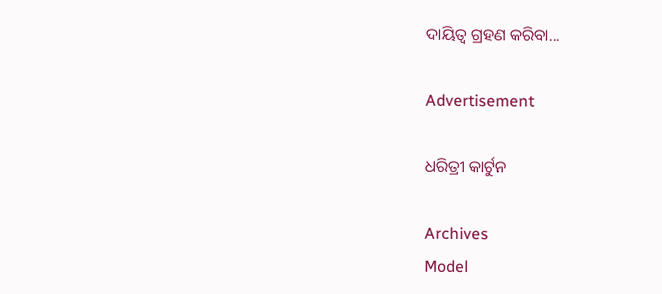ଦାୟିତ୍ୱ ଗ୍ରହଣ କରିବା...

Advertisement

ଧରିତ୍ରୀ କାର୍ଟୁନ

Archives
Model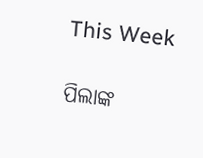This Week

ପିଲାଙ୍କ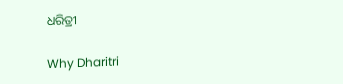ଧରିତ୍ରୀ

Why Dharitri